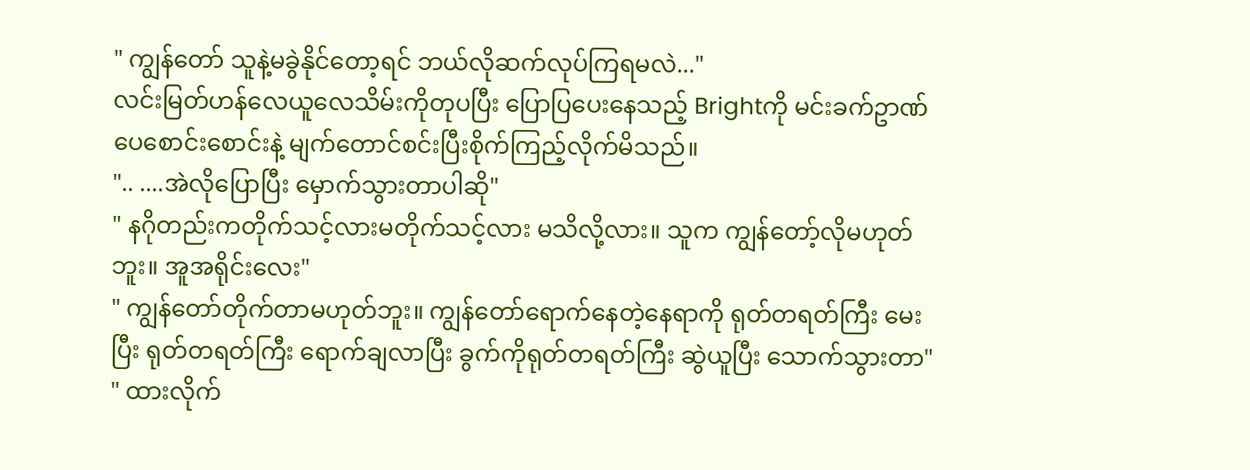" ကျွန်တော် သူနဲ့မခွဲနိုင်တော့ရင် ဘယ်လိုဆက်လုပ်ကြရမလဲ..."
လင်းမြတ်ဟန်လေယူလေသိမ်းကိုတုပပြီး ပြောပြပေးနေသည့် Brightကို မင်းခက်ဥာဏ် ပေစောင်းစောင်းနဲ့ မျက်တောင်စင်းပြီးစိုက်ကြည့်လိုက်မိသည်။
".. ....အဲလိုပြောပြီး မှောက်သွားတာပါဆို"
" နဂိုတည်းကတိုက်သင့်လားမတိုက်သင့်လား မသိလို့လား။ သူက ကျွန်တော့်လိုမဟုတ်ဘူး။ အူအရိုင်းလေး"
" ကျွန်တော်တိုက်တာမဟုတ်ဘူး။ ကျွန်တော်ရောက်နေတဲ့နေရာကို ရုတ်တရတ်ကြီး မေးပြီး ရုတ်တရတ်ကြီး ရောက်ချလာပြီး ခွက်ကိုရုတ်တရတ်ကြီး ဆွဲယူပြီး သောက်သွားတာ"
" ထားလိုက်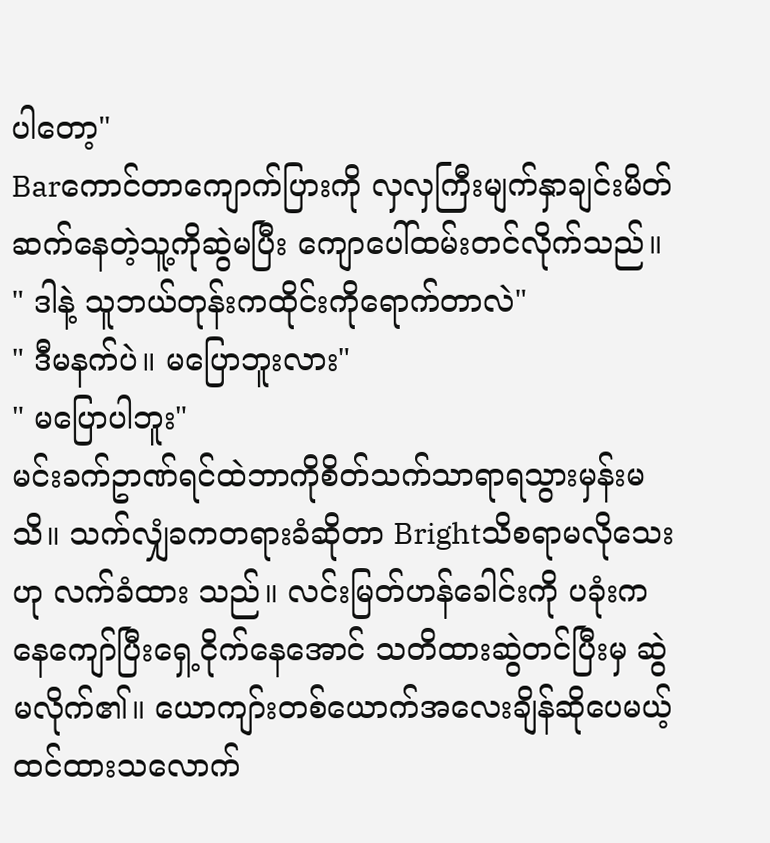ပါတော့"
Barကောင်တာကျောက်ပြားကို လှလှကြီးမျက်နှာချင်းမိတ်ဆက်နေတဲ့သူ့ကိုဆွဲမပြီး ကျောပေါ်ထမ်းတင်လိုက်သည်။
" ဒါနဲ့ သူဘယ်တုန်းကထိုင်းကိုရောက်တာလဲ"
" ဒီမနက်ပဲ။ မပြောဘူးလား"
" မပြောပါဘူး"
မင်းခက်ဥာဏ်ရင်ထဲဘာကိုစိတ်သက်သာရာရသွားမှန်းမသိ။ သက်လျှံခကတရားခံဆိုတာ Brightသိစရာမလိုသေးဟု လက်ခံထား သည်။ လင်းမြတ်ဟန်ခေါင်းကို ပခုံးကနေကျော်ပြီးရှေ့ငိုက်နေအောင် သတိထားဆွဲတင်ပြီးမှ ဆွဲမလိုက်၏။ ယောကျာ်းတစ်ယောက်အလေးချိန်ဆိုပေမယ့် ထင်ထားသလောက်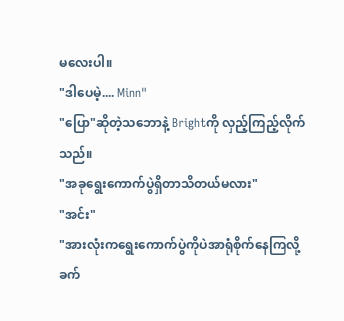မလေးပါ။
"ဒါပေမဲ့.... Minn"
"ပြော"ဆိုတဲ့သဘောနဲ့ Brightကို လှည့်ကြည့်လိုက်သည်။
"အခုရွေးကောက်ပွဲရှိတာသိတယ်မလား"
"အင်း"
"အားလုံးကရွေးကောက်ပွဲကိုပဲအာရုံစိုက်နေကြလို့ ခက်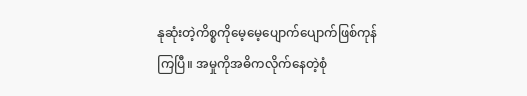နုဆုံးတဲ့ကိစ္စကိုမေ့မေ့ပျောက်ပျောက်ဖြစ်ကုန်ကြပြီ။ အမှုကိုအဓိကလိုက်နေတဲ့စုံ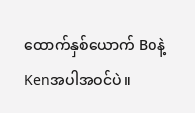ထောက်နှစ်ယောက် Boနဲ့ Kenအပါအဝင်ပဲ။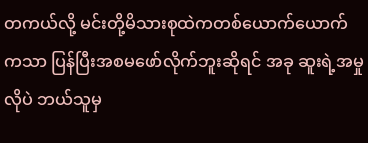တကယ်လို့ မင်းတို့မိသားစုထဲကတစ်ယောက်ယောက်ကသာ ပြန်ပြီးအစမဖော်လိုက်ဘူးဆိုရင် အခု ဆူးရဲ့အမှုလိုပဲ ဘယ်သူမှ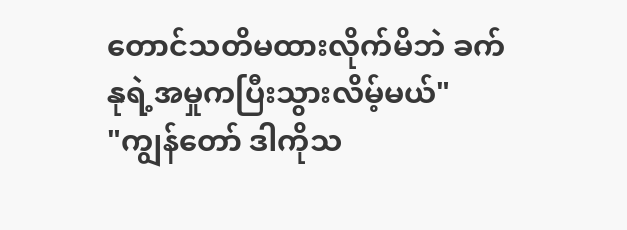တောင်သတိမထားလိုက်မိဘဲ ခက်နုရဲ့အမှုကပြီးသွားလိမ့်မယ်"
"ကျွန်တော် ဒါကိုသ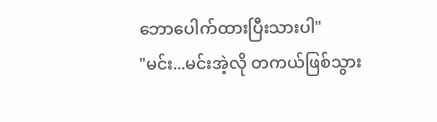ဘောပေါက်ထားပြီးသားပါ"
"မင်း...မင်းအဲ့လို တကယ်ဖြစ်သွား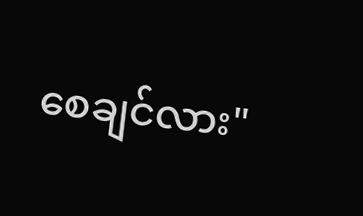စေချင်လား"